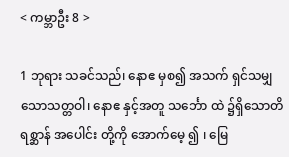< ကမ္ဘာဦး 8 >

1 ဘုရား သခင်သည်၊ နောဧ မှစ၍ အသက် ရှင်သမျှ သောသတ္တဝါ၊ နောဧ နှင့်အတူ သင်္ဘော ထဲ ၌ရှိသောတိရစ္ဆာန် အပေါင်း တို့ကို အောက်မေ့ ၍ ၊ မြေ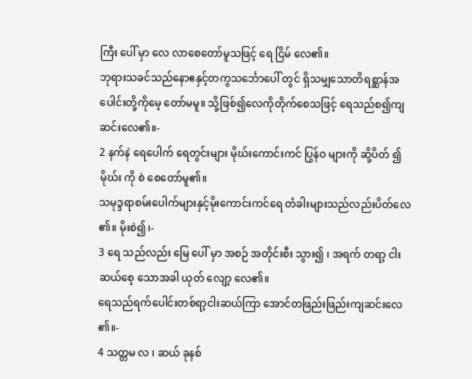ကြီး ပေါ် မှာ လေ လာစေတော်မူသဖြင့် ရေ ငြိမ် လေ၏။
ဘုရားသခင်သည်နောဧနှင့်တကွသင်္ဘောပေါ် တွင် ရှိသမျှသောတိရစ္ဆာန်အပေါင်းတို့ကိုမေ့ တော်မမူ။ သို့ဖြစ်၍လေကိုတိုက်စေသဖြင့် ရေသည်စ၍ကျဆင်းလေ၏။-
2 နက်နဲ ရေပေါက် ရေတွင်းများ မိုဃ်းကောင်းကင် ပြွန်ဝ များကို ဆို့ပိတ် ၍ မိုဃ်း ကို စဲ စေတော်မူ၏။
သမုဒ္ဒရာစမ်းပေါက်များနှင့်မိုးကောင်းကင်ရေ တံခါးများသည်လည်းပိတ်လေ၏။ မိုးစဲ၍၊-
3 ရေ သည်လည်း မြေ ပေါ် မှာ အစဉ် အတိုင်းစီး သွား၍ ၊ အရက် တရာ့ ငါး ဆယ်စေ့ သောအခါ ယုတ် လျော့ လေ၏။
ရေသည်ရက်ပေါင်းတစ်ရာ့ငါးဆယ်ကြာ အောင်တဖြည်းဖြည်းကျဆင်းလေ၏။-
4 သတ္တမ လ ၊ ဆယ် ခုနစ်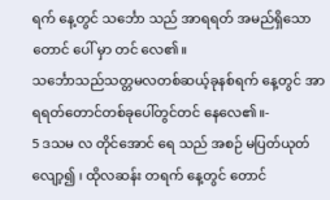ရက် နေ့တွင် သင်္ဘော သည် အာရရတ် အမည်ရှိသောတောင် ပေါ် မှာ တင် လေ၏။
သင်္ဘောသည်သတ္တမလတစ်ဆယ့်ခုနစ်ရက် နေ့တွင် အာရရတ်တောင်တစ်ခုပေါ်တွင်တင် နေလေ၏။-
5 ဒသမ လ တိုင်အောင် ရေ သည် အစဉ် မပြတ်ယုတ် လျော့၍ ၊ ထိုလဆန်း တရက် နေ့တွင် တောင်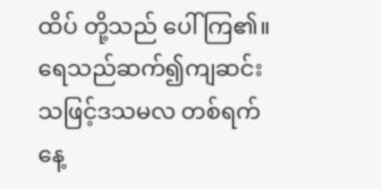ထိပ် တို့သည် ပေါ် ကြ၏။
ရေသည်ဆက်၍ကျဆင်းသဖြင့်ဒသမလ တစ်ရက်နေ့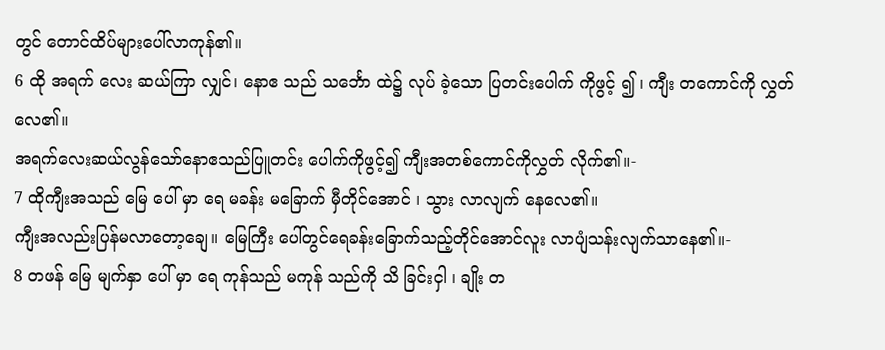တွင် တောင်ထိပ်များပေါ်လာကုန်၏။
6 ထို အရက် လေး ဆယ်ကြာ လျှင်၊ နောဧ သည် သင်္ဘော ထဲ၌ လုပ် ခဲ့သော ပြတင်းပေါက် ကိုဖွင့် ၍ ၊ ကျီး တကောင်ကို လွှတ် လေ၏။
အရက်လေးဆယ်လွန်သော်နောဧသည်ပြူတင်း ပေါက်ကိုဖွင့်၍ ကျီးအတစ်ကောင်ကိုလွှတ် လိုက်၏။-
7 ထိုကျီးအသည် မြေ ပေါ် မှာ ရေ မခန်း မခြောက် မှီတိုင်အောင် ၊ သွား လာလျက် နေလေ၏။
ကျီးအလည်းပြန်မလာတော့ချေ။ မြေကြီး ပေါ်တွင်ရေခန်းခြောက်သည့်တိုင်အောင်လူး လာပျံသန်းလျက်သာနေ၏။-
8 တဖန် မြေ မျက်နှာ ပေါ် မှာ ရေ ကုန်သည် မကုန် သည်ကို သိ ခြင်းငှါ ၊ ချိုး တ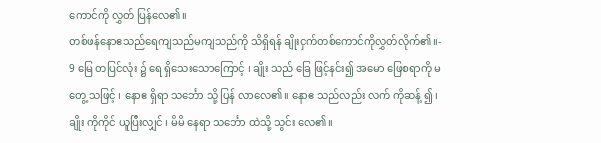ကောင်ကို လွှတ် ပြန်လေ၏။
တစ်ဖန်နောဧသည်ရေကျသည်မကျသည်ကို သိရှိရန် ချိုးငှက်တစ်ကောင်ကိုလွှတ်လိုက်၏။-
9 မြေ တပြင်လုံး ၌ ရေ ရှိသေးသောကြောင့် ၊ ချိုး သည် ခြေ ဖြင့်နင်း၍ အမော ဖြေစရာကို မ တွေ့ သဖြင့် ၊ နောဧ ရှိရာ သင်္ဘော သို့ ပြန် လာလေ၏။ နောဧ သည်လည်း လက် ကိုဆန့် ၍ ၊ ချိုး ကိုကိုင် ယူပြီးလျှင် ၊ မိမိ နေရာ သင်္ဘော ထဲသို့ သွင်း လေ၏။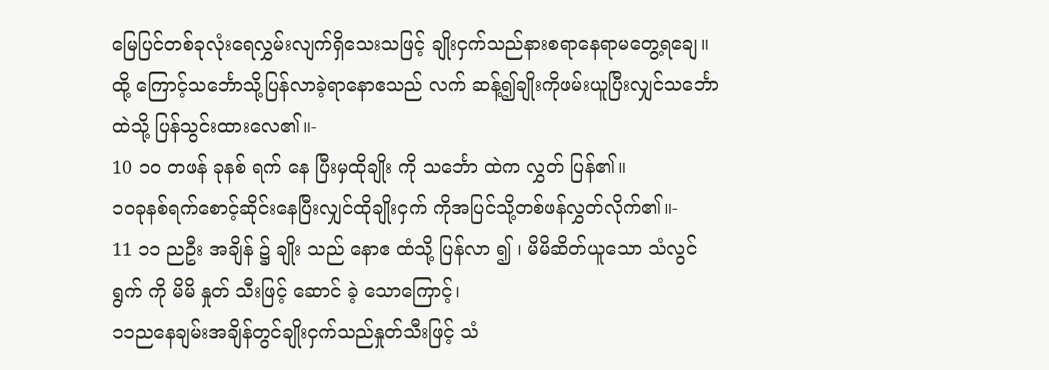မြေပြင်တစ်ခုလုံးရေလွှမ်းလျက်ရှိသေးသဖြင့် ချိုးငှက်သည်နားစရာနေရာမတွေ့ရချေ။ ထို့ ကြောင့်သင်္ဘောသို့ပြန်လာခဲ့ရာနောဧသည် လက် ဆန့်၍ချိုးကိုဖမ်းယူပြီးလျှင်သင်္ဘောထဲသို့ ပြန်သွင်းထားလေ၏။-
10 ၁၀ တဖန် ခုနစ် ရက် နေ ပြီးမှထိုချိုး ကို သင်္ဘော ထဲက လွှတ် ပြန်၏။
၁၀ခုနစ်ရက်စောင့်ဆိုင်းနေပြီးလျှင်ထိုချိုးငှက် ကိုအပြင်သို့တစ်ဖန်လွှတ်လိုက်၏။-
11 ၁၁ ညဦး အချိန် ၌ ချိုး သည် နောဧ ထံသို့ ပြန်လာ ၍ ၊ မိမိဆိတ်ယူသော သံလွင် ရွက် ကို မိမိ နှုတ် သီးဖြင့် ဆောင် ခဲ့ သောကြောင့်၊
၁၁ညနေချမ်းအချိန်တွင်ချိုးငှက်သည်နှုတ်သီးဖြင့် သံ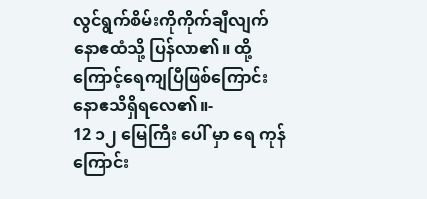လွင်ရွက်စိမ်းကိုကိုက်ချီလျက်နောဧထံသို့ ပြန်လာ၏။ ထို့ကြောင့်ရေကျပြီဖြစ်ကြောင်း နောဧသိရှိရလေ၏။-
12 ၁၂ မြေကြီး ပေါ် မှာ ရေ ကုန် ကြောင်း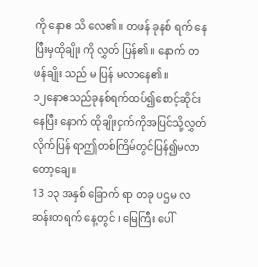ကို နောဧ သိ လေ၏။ တဖန် ခုနစ် ရက် နေ ပြီးမှထိုချိုး ကို လွှတ် ပြန်၏။ နောက် တဖန်ချိုး သည် မ ပြန် မလာနေ၏။
၁၂နောဧသည်ခုနစ်ရက်ထပ်၍စောင့်ဆိုင်းနေပြီး နောက် ထိုချိုးငှက်ကိုအပြင်သို့လွှတ်လိုက်ပြန် ရာဤတစ်ကြိမ်တွင်ပြန်၍မလာတော့ချေ။
13 ၁၃ အနှစ် ခြောက် ရာ တခု ပဌမ လ ဆန်းတရက် နေ့တွင် ၊ မြေကြီး ပေါ်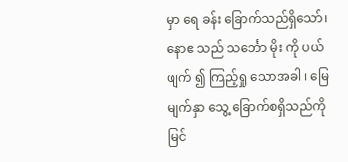မှာ ရေ ခန်း ခြောက်သည်ရှိသော်၊ နောဧ သည် သင်္ဘော မိုး ကို ပယ်ဖျက် ၍ ကြည့်ရှု သောအခါ ၊ မြေ မျက်နှာ သွေ့ ခြောက်စရှိသည်ကို မြင်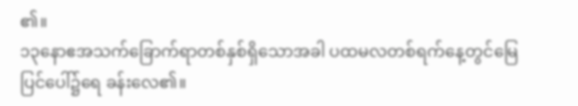၏။
၁၃နောဧအသက်ခြောက်ရာတစ်နှစ်ရှိသောအခါ ပထမလတစ်ရက်နေ့တွင်မြေပြင်ပေါ်၌ရေ ခန်းလေ၏။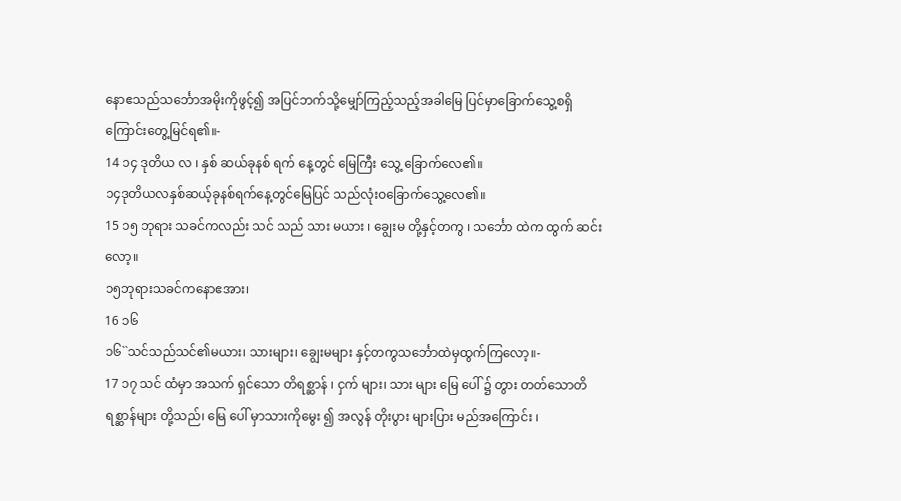နောဧသည်သင်္ဘောအမိုးကိုဖွင့်၍ အပြင်ဘက်သို့မျှော်ကြည့်သည့်အခါမြေ ပြင်မှာခြောက်သွေ့စရှိကြောင်းတွေ့မြင်ရ၏။-
14 ၁၄ ဒုတိယ လ ၊ နှစ် ဆယ်ခုနစ် ရက် နေ့တွင် မြေကြီး သွေ့ ခြောက်လေ၏။
၁၄ဒုတိယလနှစ်ဆယ့်ခုနစ်ရက်နေ့တွင်မြေပြင် သည်လုံးဝခြောက်သွေ့လေ၏။
15 ၁၅ ဘုရား သခင်ကလည်း သင် သည် သား မယား ၊ ချွေးမ တို့နှင့်တကွ ၊ သင်္ဘော ထဲက ထွက် ဆင်းလော့။
၁၅ဘုရားသခင်ကနောဧအား၊
16 ၁၆
၁၆``သင်သည်သင်၏မယား၊ သားများ၊ ချွေးမများ နှင့်တကွသင်္ဘောထဲမှထွက်ကြလော့။-
17 ၁၇ သင် ထံမှာ အသက် ရှင်သော တိရစ္ဆာန် ၊ ငှက် များ၊ သား များ မြေ ပေါ် ၌ တွား တတ်သောတိရစ္ဆာန်များ တို့သည်၊ မြေ ပေါ် မှာသားကိုမွေး ၍ အလွန် တိုးပွား များပြား မည်အကြောင်း ၊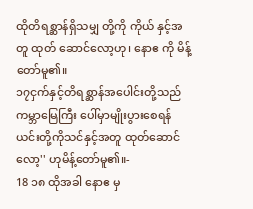ထိုတိရစ္ဆာန်ရှိသမျှ တို့ကို ကိုယ် နှင့်အတူ ထုတ် ဆောင်လော့ဟု၊ နောဧ ကို မိန့် တော်မူ၏။
၁၇ငှက်နှင့်တိရစ္ဆာန်အပေါင်းတို့သည်ကမ္ဘာမြေကြီး ပေါ်မှာမျိုးပွားစေရန် ယင်းတို့ကိုသင်နှင့်အတူ ထုတ်ဆောင်လော့'' ဟုမိန့်တော်မူ၏။-
18 ၁၈ ထိုအခါ နောဧ မှ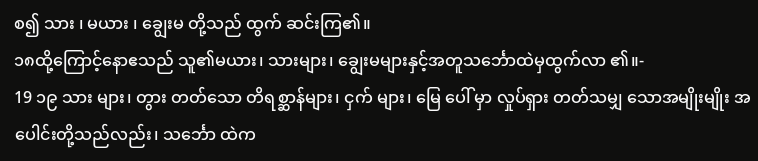စ၍ သား ၊ မယား ၊ ချွေးမ တို့သည် ထွက် ဆင်းကြ၏။
၁၈ထို့ကြောင့်နောဧသည် သူ၏မယား၊ သားများ၊ ချွေးမများနှင့်အတူသင်္ဘောထဲမှထွက်လာ ၏။-
19 ၁၉ သား များ၊ တွား တတ်သော တိရစ္ဆာန်များ၊ ငှက် များ၊ မြေ ပေါ် မှာ လှုပ်ရှား တတ်သမျှ သောအမျိုးမျိုး အပေါင်းတို့သည်လည်း၊ သင်္ဘော ထဲက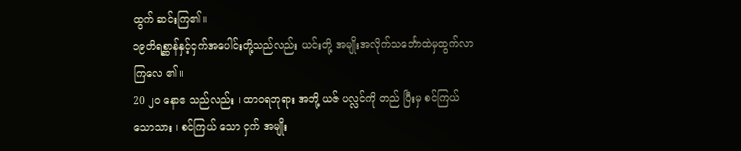ထွက် ဆင်းကြ၏။
၁၉တိရစ္ဆာန်နှင့်ငှက်အပေါင်းတို့သည်လည်း ယင်းတို့ အမျိုးအလိုက်သင်္ဘောထဲမှထွက်လာကြလေ ၏။
20 ၂၀ နောဧ သည်လည်း ၊ ထာဝရဘုရား အဘို့ ယဇ် ပလ္လင်ကို တည် ပြီးမှ စင်ကြယ် သောသား ၊ စင်ကြယ် သော ငှက် အမျိုး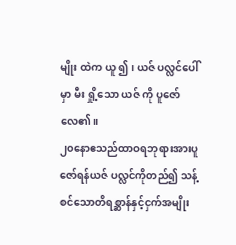မျိုး ထဲက ယူ ၍ ၊ ယဇ် ပလ္လင်ပေါ် မှာ မီး ရှို့သော ယဇ် ကို ပူဇော်လေ၏။
၂၀နောဧသည်ထာဝရဘုရားအားပူဇော်ရန်ယဇ် ပလ္လင်ကိုတည်၍ သန့်စင်သောတိရစ္ဆာန်နှင့်ငှက်အမျိုး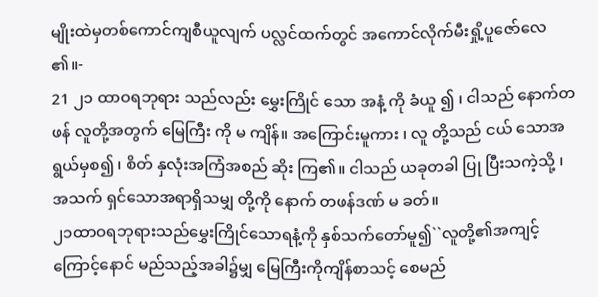မျိုးထဲမှတစ်ကောင်ကျစီယူလျက် ပလ္လင်ထက်တွင် အကောင်လိုက်မီးရှို့ပူဇော်လေ၏။-
21 ၂၁ ထာဝရဘုရား သည်လည်း မွှေးကြိုင် သော အနံ့ ကို ခံယူ ၍ ၊ ငါသည် နောက်တဖန် လူတို့အတွက် မြေကြီး ကို မ ကျိန်။ အကြောင်းမူကား ၊ လူ တို့သည် ငယ် သောအရွယ်မှစ၍ ၊ စိတ် နှလုံးအကြံအစည် ဆိုး ကြ၏။ ငါသည် ယခုတခါ ပြု ပြီးသကဲ့သို့ ၊ အသက် ရှင်သောအရာရှိသမျှ တို့ကို နောက် တဖန်ဒဏ် မ ခတ်။
၂၁ထာဝရဘုရားသည်မွှေးကြိုင်သောရနံ့ကို နှစ်သက်တော်မူ၍``လူတို့၏အကျင့်ကြောင့်နောင် မည်သည့်အခါ၌မျှ မြေကြီးကိုကျိန်စာသင့် စေမည်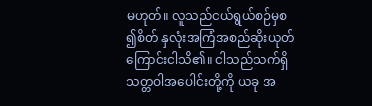မဟုတ်။ လူသည်ငယ်ရွယ်စဉ်မှစ၍စိတ် နှလုံးအကြံအစည်ဆိုးယုတ်ကြောင်းငါသိ၏။ ငါသည်သက်ရှိသတ္တဝါအပေါင်းတို့ကို ယခု အ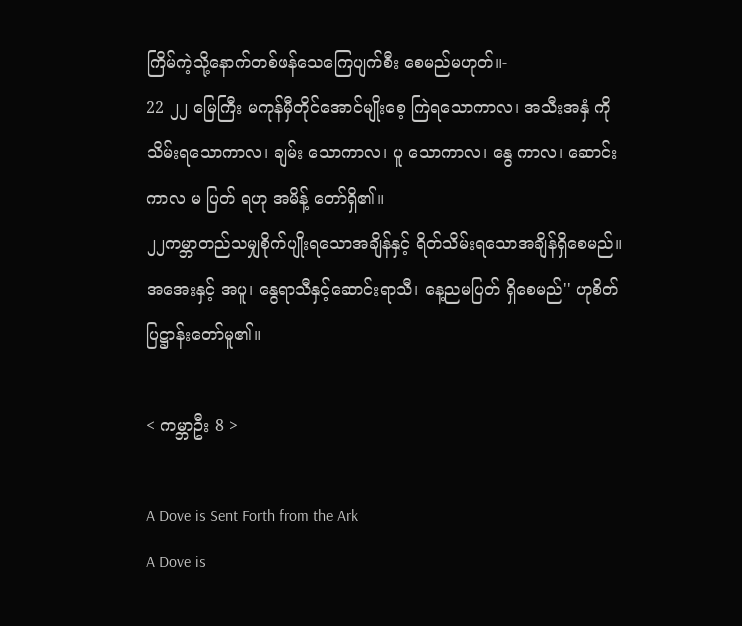ကြိမ်ကဲ့သို့နောက်တစ်ဖန်သေကြေပျက်စီး စေမည်မဟုတ်။-
22 ၂၂ မြေကြီး မကုန်မှီတိုင်အောင်မျိုးစေ့ ကြဲရသောကာလ၊ အသီးအနှံ ကို သိမ်းရသောကာလ၊ ချမ်း သောကာလ၊ ပူ သောကာလ၊ နွေ ကာလ၊ ဆောင်း ကာလ မ ပြတ် ရဟု အမိန့် တော်ရှိ၏။
၂၂ကမ္ဘာတည်သမျှစိုက်ပျိုးရသောအချိန်နှင့် ရိတ်သိမ်းရသောအချိန်ရှိစေမည်။ အအေးနှင့် အပူ၊ နွေရာသီနှင့်ဆောင်းရာသီ၊ နေ့ညမပြတ် ရှိစေမည်'' ဟုစိတ်ပြဋ္ဌာန်းတော်မူ၏။

< ကမ္ဘာဦး 8 >

A Dove is Sent Forth from the Ark
A Dove is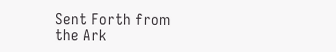Sent Forth from the Ark